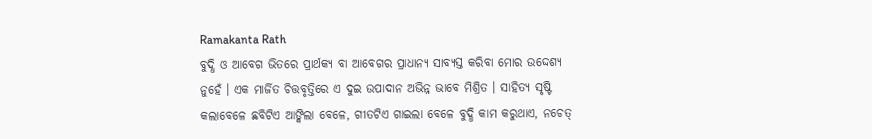Ramakanta Rath
ବୁଦ୍ଧି ଓ ଆବେଗ ଭିତରେ ପ୍ରାର୍ଥକ୍ୟ ବା ଆବେଗର ପ୍ରାଧାନ୍ୟ ସାବ୍ୟସ୍ତ କରିବା ମୋର ଉଦ୍ଦେଶ୍ୟ ନୁହେଁ । ଏକ ମାର୍ଜିତ ଚିତ୍ତବୃତ୍ତିରେ ଏ ଦୁଇ ଉପାଦାନ ଅଭିନ୍ନ ଭାବେ ମିଶ୍ରିତ । ସାହିତ୍ୟ ସୃଷ୍ଟି କଲାବେଳେ ଛବିଟିଏ ଆଙ୍କିଲା ବେଳେ, ଗୀତଟିଏ ଗାଇଲା ବେଳେ ବୁଦ୍ଧି କାମ କରୁଥାଏ, ନଚେତ୍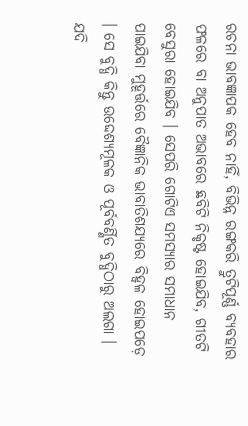ରଚନା ଭାବଜ୍ଞାପକ ହେବ ନାହିଁ, ବିଭିନ୍ନ ରଙ୍ଗକରି ତ୍ରୁଟିପୂର୍ଣ୍ଣ ବ୍ୟବହାର ଫଳରେ ବା ଅନୁପାତ ଅଭାବରେ ଛବିଟି ନିକୃଷ୍ଟ ହୋଇଯିବ, ଗୀତଟି ବେସୁରା ହୋଇଯିବ । ସେପରି ଗୋଟିଏ ସମସ୍ୟାର ସମାଧାନ ପାଇଯିବା ମୁହୂର୍ତ୍ତରେ ବୈଜ୍ଞାନିକ ଭାବାତିଶଯ୍ୟରେ ବିହ୍ୱଳ ହୋଇପଡ଼େ । ସେ ବୁଦ୍ଧି କିନ୍ତୁ ଉଦ୍ଦେଶ୍ୟମୂଳକ ଓ ପୂର୍ବବର୍ଣ୍ଣିତ ବୁଦ୍ଧିଠାରୁ ଅଲଗା । ଯଦି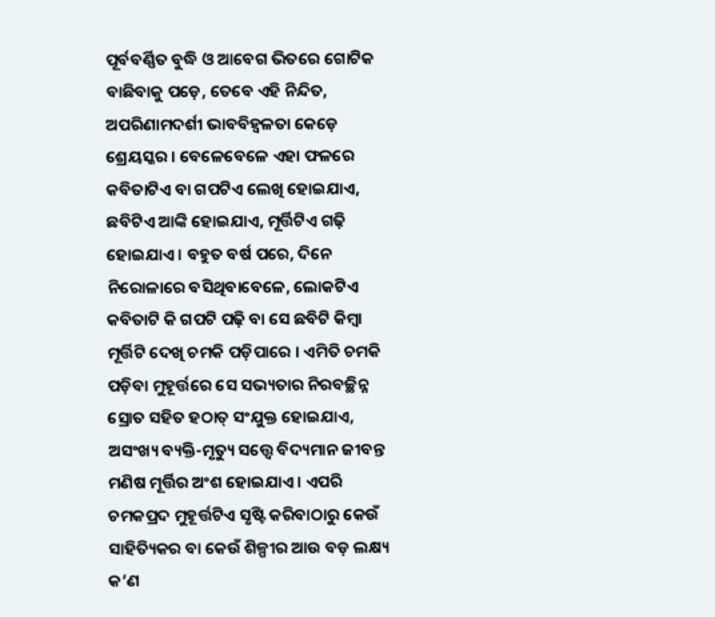ପୂର୍ବବର୍ଣ୍ଣିତ ବୁଦ୍ଧି ଓ ଆବେଗ ଭିତରେ ଗୋଟିକ ବାଛିବାକୁ ପଡ଼େ, ତେବେ ଏହି ନିନ୍ଦିତ, ଅପରିଣାମଦର୍ଶୀ ଭାବବିହ୍ୱଳତା କେଡ଼େ ଶ୍ରେୟସ୍କର । ବେଳେବେଳେ ଏହା ଫଳରେ କବିତାଟିଏ ବା ଗପଟିଏ ଲେଖି ହୋଇଯାଏ, ଛବିଟିଏ ଆଙ୍କି ହୋଇଯାଏ, ମୂର୍ତ୍ତିଟିଏ ଗଢ଼ି ହୋଇଯାଏ । ବହୁତ ବର୍ଷ ପରେ, ଦିନେ ନିରୋଳାରେ ବସିଥିବାବେଳେ, ଲୋକଟିଏ କବିତାଟି କି ଗପଟି ପଢ଼ି ବା ସେ ଛବିଟି କିମ୍ବା ମୂର୍ତ୍ତିଟି ଦେଖି ଚମକି ପଡ଼ିପାରେ । ଏମିତି ଚମକି ପଡ଼ିବା ମୁହୂର୍ତ୍ତରେ ସେ ସଭ୍ୟତାର ନିରବଚ୍ଛିନ୍ନ ସ୍ରୋତ ସହିତ ହଠାତ୍ ସଂଯୁକ୍ତ ହୋଇଯାଏ, ଅସଂଖ୍ୟ ବ୍ୟକ୍ତି-ମୃତ୍ୟୁ ସତ୍ତ୍ୱେ ବିଦ୍ୟମାନ ଜୀବନ୍ତ ମଣିଷ ମୂର୍ତ୍ତିର ଅଂଶ ହୋଇଯାଏ । ଏପରି ଚମକପ୍ରଦ ମୁହୂର୍ତ୍ତଟିଏ ସୃଷ୍ଟି କରିବାଠାରୁ କେଉଁ ସାହିତ୍ୟିକର ବା କେଉଁ ଶିଳ୍ପୀର ଆଉ ବଡ଼ ଲକ୍ଷ୍ୟ କ’ଣ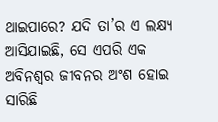ଥାଇପାରେ? ଯଦି ତା’ର ଏ ଲକ୍ଷ୍ୟ ଆସିଯାଇଛି, ସେ ଏପରି ଏକ ଅବିନଶ୍ୱର ଜୀବନର ଅଂଶ ହୋଇ ସାରିଛି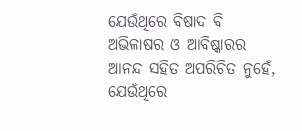ଯେଉଁଥିରେ ବିଷାଦ ବି ଅଭିଳାଷର ଓ ଆବିଷ୍କାରର ଆନନ୍ଦ ସହିତ ଅପରିଚିତ ନୁହେଁ, ଯେଉଁଥିରେ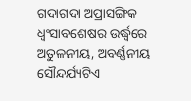ଗଦାଗଦା ଅପ୍ରାସଙ୍ଗିକ ଧ୍ୱଂସାବଶେଷର ଉର୍ଦ୍ଧ୍ୱରେ ଅତୁଳନୀୟ, ଅବର୍ଣ୍ଣନୀୟ ସୌନ୍ଦର୍ଯ୍ୟଟିଏ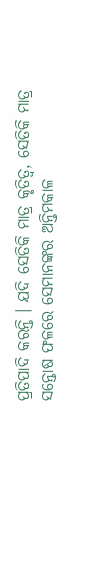ପ୍ରତିପାଦି କରନ୍ତି । ଯଦି ସେତିକି ମାତ୍ର କୃତିତ୍ୱ, ସେତିକି ମାତ୍ର ସନ୍ତୋଷ ଫଳରେ ସେମାନଙ୍କର ଅନ୍ତିମକାଳ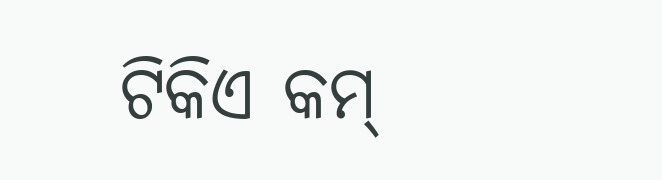ଟିକିଏ କମ୍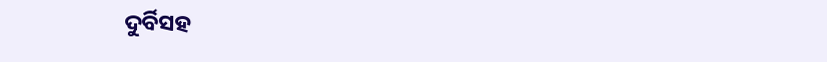ଦୁର୍ବିସହ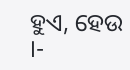ହୁଏ, ହେଉ ।-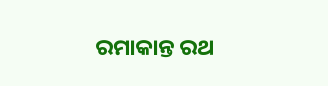ରମାକାନ୍ତ ରଥ